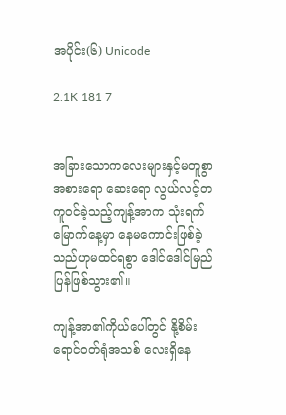အပိုင်း(၆) Unicode

2.1K 181 7


အခြားသောကလေးများနှင့်မတူစွာ အစားရော ဆေးရော လွယ်လင့်တကူဝင်ခဲ့သည့်ကျန့်အာက သုံးရက် မြောက်နေ့မှာ နေမကောင်းဖြစ်ခဲ့သည်ဟုမထင်ရစွာ ဒေါင်ဒေါင်မြည်ပြန်ဖြစ်သွား၏။

ကျန့်အာ၏ကိုယ်ပေါ်တွင် နို့စိမ်းရောင်ဝတ်ရုံအသစ် လေးရှိနေ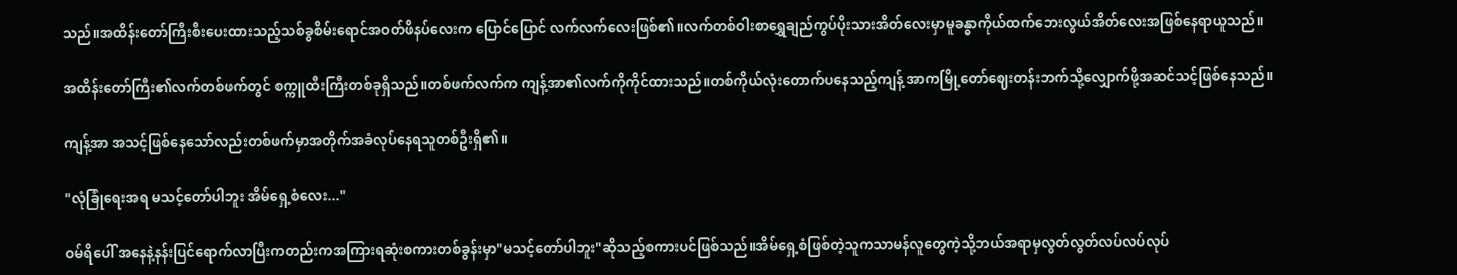သည်။အထိန်းတော်ကြီးစီးပေးထားသည့်သစ်ခွစိမ်းရောင်အဝတ်ဖိနပ်လေးက ပြောင်ပြောင် လက်လက်လေးဖြစ်၏။လက်တစ်ဝါးစာရွှေချည်ကွပ်ပိုးသားအိတ်လေးမှာမူခန္ဓာကိုယ်ထက်ဘေးလွယ်အိတ်လေးအဖြစ်နေရာယူသည်။

အထိန်းတော်ကြီး၏လက်တစ်ဖက်တွင် စက္ကူထီးကြီးတစ်ခုရှိသည်။တစ်ဖက်လက်က ကျန့်အာ၏လက်ကိုကိုင်ထားသည်။တစ်ကိုယ်လုံးတောက်ပနေသည့်ကျန့် အာကမြို့တော်ဈေးတန်းဘက်သို့လျှောက်ဖို့အဆင်သင့်ဖြစ်နေသည်။

ကျန့်အာ အသင့်ဖြစ်နေသော်လည်းတစ်ဖက်မှာအတိုက်အခံလုပ်နေရသူတစ်ဦးရှိ၏။

"လုံခြုံရေးအရ မသင့်တော်ပါဘူး အိမ်ရှေ့စံလေး..."

ဝမ်ရိပေါ် အနေနဲ့နန်းပြင်ရောက်လာပြီးကတည်းကအကြားရဆုံးစကားတစ်ခွန်းမှာ"မသင့်တော်ပါဘူး"ဆိုသည့်စကားပင်ဖြစ်သည်။အိမ်ရှေ့စံဖြစ်တဲ့သူကသာမန်လူတွေကဲ့သို့ဘယ်အရာမှလွတ်လွတ်လပ်လပ်လုပ်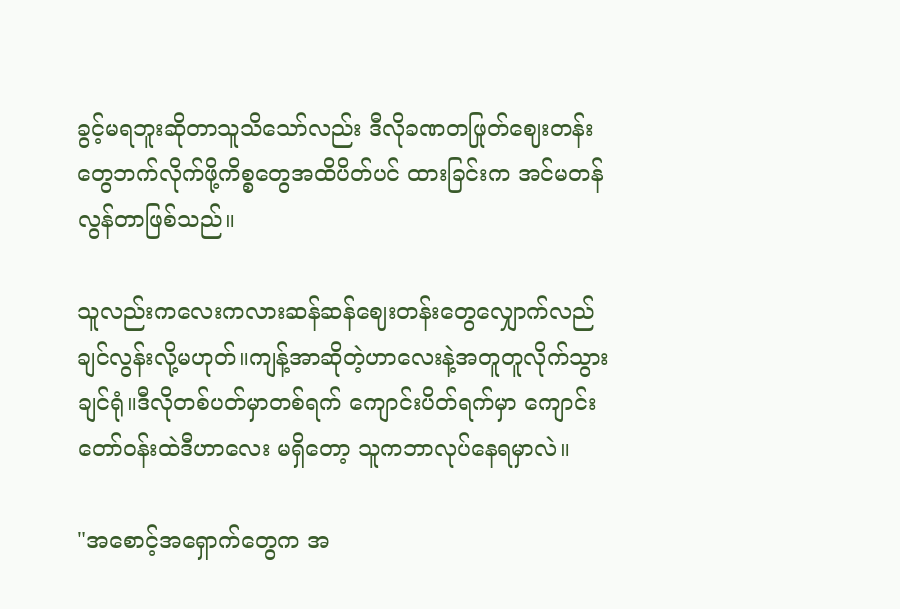ခွင့်မရဘူးဆိုတာသူသိသော်လည်း ဒီလိုခဏတဖြုတ်ဈေးတန်းတွေဘက်လိုက်ဖို့ကိစ္စတွေအထိပိတ်ပင် ထားခြင်းက အင်မတန်လွန်တာဖြစ်သည်။

သူလည်းကလေးကလားဆန်ဆန်ဈေးတန်းတွေလျှောက်လည်ချင်လွန်းလို့မဟုတ်။ကျန့်အာဆိုတဲ့ဟာလေးနဲ့အတူတူလိုက်သွားချင်ရုံ။ဒီလိုတစ်ပတ်မှာတစ်ရက် ကျောင်းပိတ်ရက်မှာ ကျောင်းတော်ဝန်းထဲဒီဟာလေး မရှိတော့ သူကဘာလုပ်နေရမှာလဲ။

"အစောင့်အရှောက်တွေက အ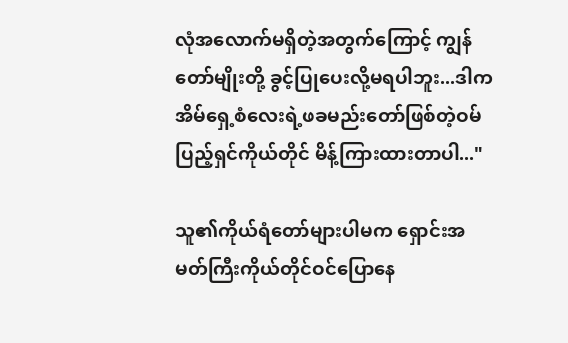လုံအလောက်မရှိတဲ့အတွက်ကြောင့် ကျွန်တော်မျိုးတို့ ခွင့်ပြုပေးလို့မရပါဘူး...ဒါက အိမ်ရှေ့စံလေးရဲ့ဖခမည်းတော်ဖြစ်တဲ့ဝမ်ပြည့်ရှင်ကိုယ်တိုင် မိန့်ကြားထားတာပါ..."

သူ၏ကိုယ်ရံတော်များပါမက ရှောင်းအမတ်ကြီးကိုယ်တိုင်ဝင်ပြောနေ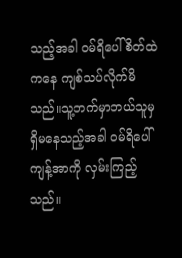သည့်အခါ ဝမ်ရိပေါ်စိတ်ထဲကနေ ကျစ်သပ်လိုက်မိသည်။သူ့ဘက်မှာဘယ်သူမှရှိမနေသည့်အခါ ဝမ်ရိပေါ် ကျန့်အာကို လှမ်းကြည့်သည်။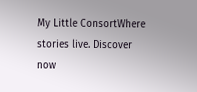My Little ConsortWhere stories live. Discover now